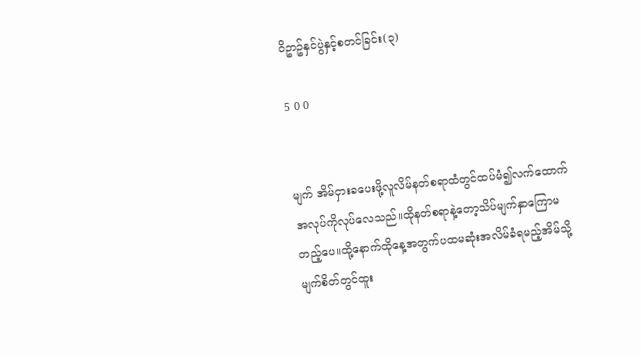ဝိဥာဥ်နှင်ပွဲနှင့်စတင်ခြင်း(၃)

5 0 0


မျက် အိမ်ငှားခပေးဖို့လူလိမ်နတ်စရာထံတွင်ထပ်မံ၍လက်ထောက်အလုပ်ကိုလုပ်လေသည်။ထိုနတ်စရာနဲ့တော့သိပ်မျက်နှာကြောမတည့်ပေ။ထို့နောက်ထိုနေ့အတွက်ပထမဆုံးအလိမ်ခံရမည့်အိမ်သို့
မျက်စိတ်တွင်ထူး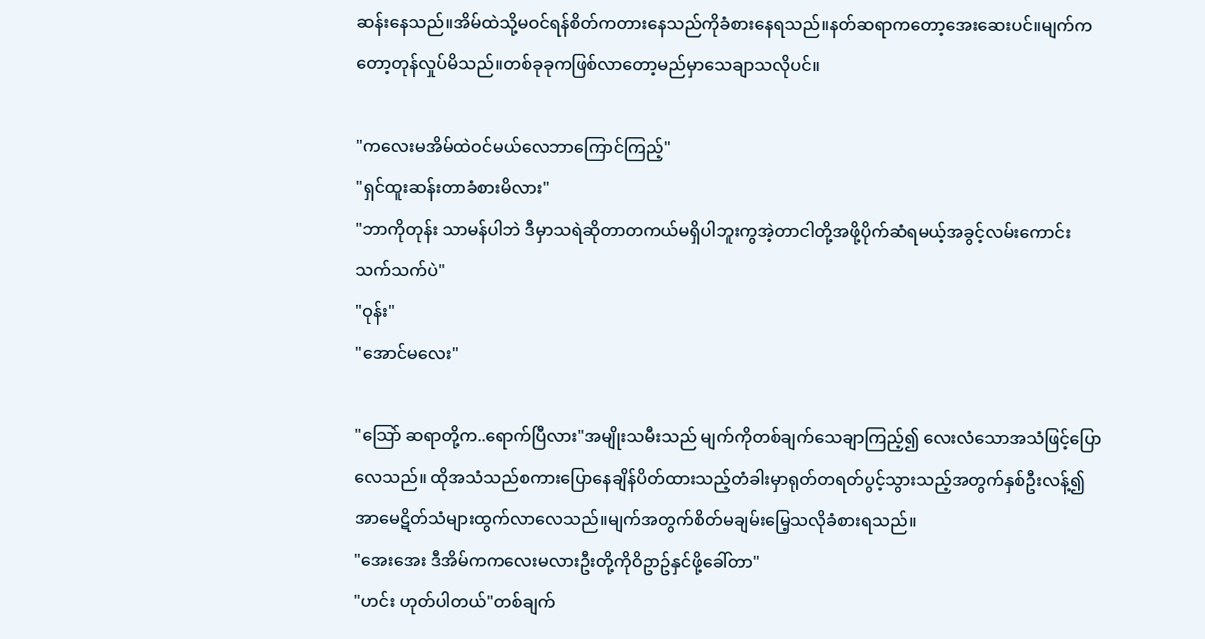ဆန်းနေသည်။အိမ်ထဲသို့မဝင်ရန်စိတ်ကတားနေသည်ကိုခံစားနေရသည်။နတ်ဆရာကတော့အေးဆေးပင်။မျက်ကတော့တုန်လှုပ်မိသည်။တစ်ခုခုကဖြစ်လာတော့မည်မှာသေချာသလိုပင်။

"ကလေးမအိမ်ထဲဝင်မယ်လေဘာကြောင်ကြည့်"
"ရှင်ထူးဆန်းတာခံစားမိလား"
"ဘာကိုတုန်း သာမန်ပါဘဲ ဒီမှာသရဲဆိုတာတကယ်မရှိပါဘူးကွအဲ့တာငါတို့အဖို့ပိုက်ဆံရမယ့်အခွင့်လမ်းကောင်းသက်သက်ပဲ"
"ဝုန်း"
"အောင်မလေး"

"သြော် ဆရာတို့က..ရောက်ပြီလား"အမျိုးသမီးသည် မျက်ကိုတစ်ချက်သေချာကြည့်၍ လေးလံသောအသံဖြင့်ပြောလေသည်။ ထိုအသံသည်စကားပြောနေချိန်ပိတ်ထားသည့်တံခါးမှာရုတ်တရတ်ပွင့်သွားသည့်အတွက်နှစ်ဦးလန့်၍အာမေဋိတ်သံများထွက်လာလေသည်။မျက်အတွက်စိတ်မချမ်းမြေ့သလိုခံစားရသည်။
"အေးအေး ဒီအိမ်ကကလေးမလားဦးတို့ကိုဝိဥာဥ်နှင်ဖို့ခေါ်တာ"
"ဟင်း ဟုတ်ပါတယ်"တစ်ချက်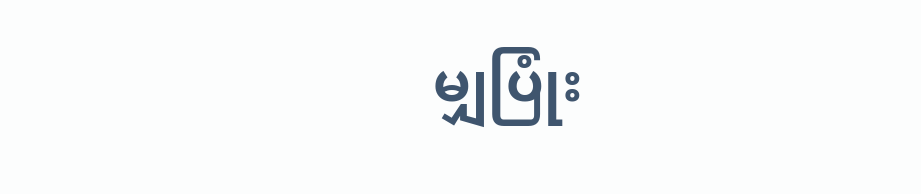မျှပြုံး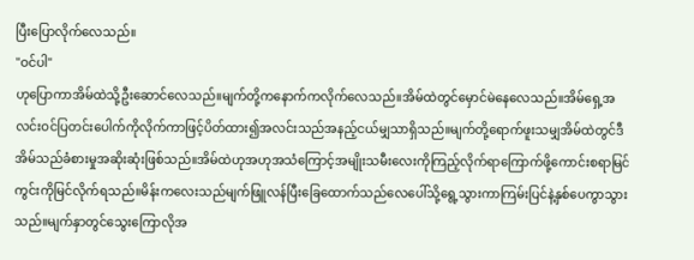ပြီးပြောလိုက်လေသည်။
"ဝင်ပါ"
ဟုပြောကာအိမ်ထဲသို့ဦးဆောင်လေသည်။မျက်တို့ကနောက်ကလိုက်လေသည်။အိမ်ထဲတွင်မှောင်မဲနေလေသည်။အိမ်ရှေ့အလင်းဝင်ပြတင်းပေါက်ကိုလိုက်ကာဖြင့်ပိတ်ထား၍အလင်းသည်အနည့်ငယ်မျှသာရှိသည်။မျက်တို့ရောက်ဖူးသမျှအိမ်ထဲတွင်ဒီအိမ်သည်ခံစားမှုအဆိုးဆုံးဖြစ်သည်။အိမ်ထဲဟုအဟုအသံကြောင့်အမျိုးသမီးလေးကိုကြည့်လိုက်ရာကြောက်ဖို့ကောင်းစရာမြင်ကွင်းကိုမြင်လိုက်ရသည်။မိန်းကလေးသည်မျက်ဖြူလန်ပြီးခြေထောက်သည်လေပေါ်သို့ရွေ့သွားကာကြမ်းပြင်နဲ့နှစ်ပေကွာသွားသည်။မျက်နှာတွင်သွေးကြောလိုအ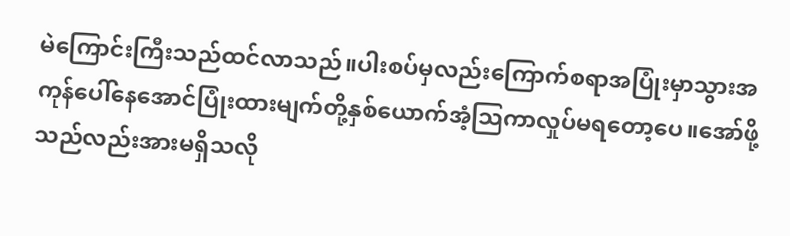မဲကြောင်းကြီးသည်ထင်လာသည်။ပါးစပ်မှလည်းကြောက်စရာအပြုံးမှာသွားအကုန်ပေါ်နေအောင်ပြုံးထားမျက်တို့နှစ်ယောက်အံ့သြကာလှုပ်မရတော့ပေ။အော်ဖို့သည်လည်းအားမရှိသလို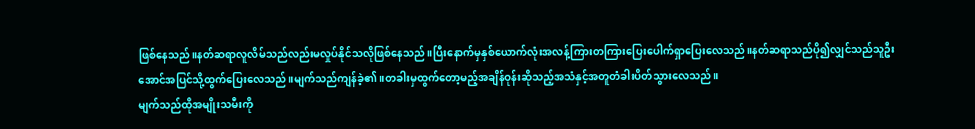ဖြစ်နေသည်။နတ်ဆရာလူလိမ်သည်လည်းမလှုပ်နိုင်သလိုဖြစ်နေသည်။ပြီးနောက်မှနှစ်ယောက်လုံးအလန့်ကြားတကြားပြေးပေါက်ရှာပြေးလေသည်။နတ်ဆရာသည်ပို၍လျှင်သည်သူဦးအောင်အပြင်သို့ထွက်ပြေးလေသည်။မျက်သည်ကျန်ခဲ့၏။တခါးမှထွက်တော့မည့်အချိန်ဝုန်းဆိုသည့်အသံနှင့်အတူတံခါးပိတ်သွားလေသည်။
မျက်သည်ထိုအမျိုးသမီးကို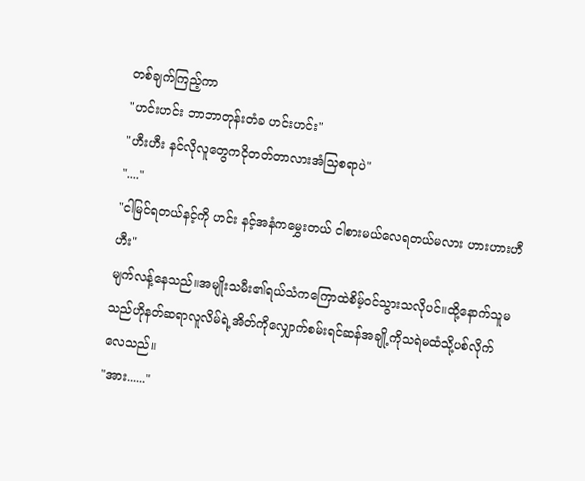တစ်ချက်ကြည့်ကာ
"ဟင်းဟင်း ဘာဘာတုန်းတံခ ဟင်းဟင်း"
"ဟီးဟီး နင်လိုလူတွေကငိုတတ်တာလားအံသြစရာပဲ"
"...."
"ငါမြင်ရတယ်နင့်ကို ဟင်း နင့်အနံကမွှေးတယ် ငါစားမယ်လေရတယ်မလား ဟားဟားဟီဟီး"
မျက်လန့်နေသည်။အမျိုးသမီး၏ရယ်သံကကြောထဲစိမ့်ဝင်သွားသလိုပင်။ထို့နောက်သူမသည်ဟိုနတ်ဆရာလူလိမ်ရဲ့အိတ်ကိုလျှောက်စမ်းရင်ဆန်အချို့ကိုသရဲမထံသို့ပစ်လိုက်လေသည်။
"အား......"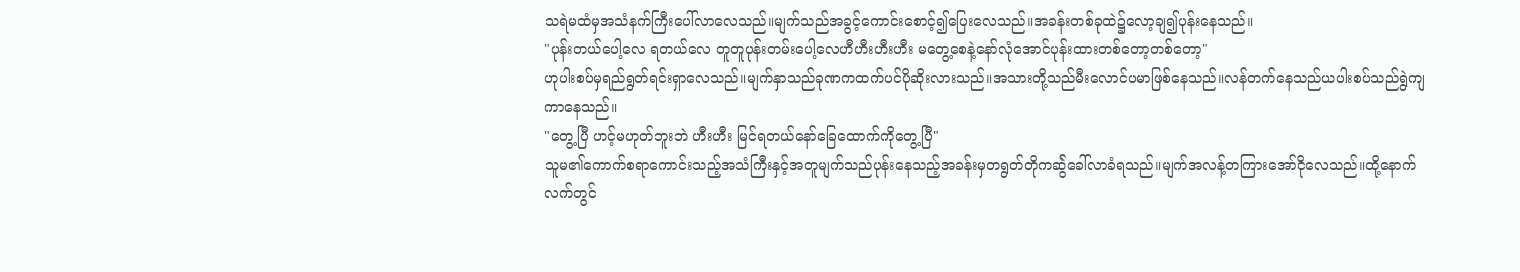သရဲမထံမှအသံနက်ကြီးပေါ်လာလေသည်။မျက်သည်အခွင့်ကောင်းစောင့်၍ပြေးလေသည်။အခန်းတစ်ခုထဲ၌လော့ချ၍ပုန်းနေသည်။
"ပုန်းတယ်ပေါ့လေ ရတယ်လေ တူတူပုန်းတမ်းပေါ့လေဟီဟီးဟီးဟီး မတွေ့စေနဲ့နော်လုံအောင်ပုန်းထားတစ်တော့တစ်တော့"
ဟုပါးစပ်မှရည်ရွတ်ရင်းရှာလေသည်။မျက်နှာသည်ခုဏကထက်ပင်ပိုဆိုးလားသည်။အသားတို့သည်မီးလောင်ပမာဖြစ်နေသည်။လန်တက်နေသည်ယပါးစပ်သည်ရွဲကျကာနေသည်။
"တွေ့ပြီ ဟင့်မဟုတ်ဘူးဘဲ ဟီးဟီး မြင်ရတယ်နော်ခြေထောက်ကိုတွေ့ပြီ"
သူမ၏ကောက်စရာကောင်းသည့်အသံကြီးနှင့်အတူမျက်သည်ပုန်းနေသည့်အခန်းမှတရွတ်တိုကဆ်ွဲခေါ်လာခံရသည်။မျက်အလန့်တကြားအော်ငိုလေသည်။ထို့နောက်လက်တွင်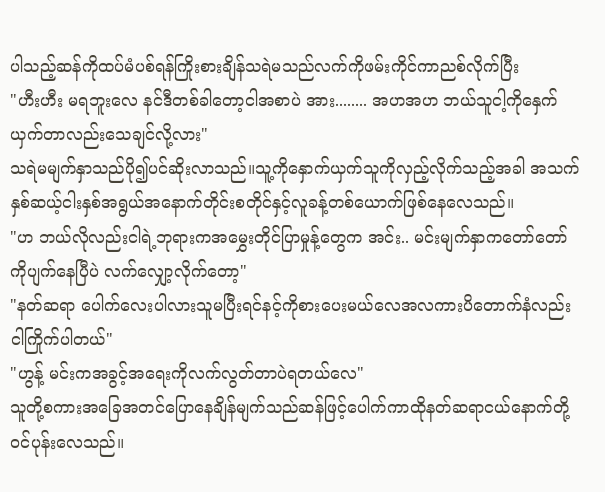ပါသည့်ဆန်ကိုထပ်မံပစ်ရန်ကြိုးစားချိန်သရဲမသည်လက်ကိုဖမ်းကိုင်ကာညစ်လိုက်ပြီး
"ဟီးဟီး မရဘူးလေ နင်ဒီတစ်ခါတော့ငါအစာပဲ အား........ အဟအဟ ဘယ်သူငါ့ကိုနှေက်ယှက်တာလည်းသေချင်လို့လား"
သရဲမမျက်နှာသည်ပို၍ပင်ဆိုးလာသည်။သူ့ကိုနှောက်ယှက်သူကိုလှည့်လိုက်သည့်အခါ အသက်နှစ်ဆယ့်ငါးနှစ်အရွယ်အနောက်တိုင်းစတိုင်နှင့်လူခန့်တစ်ယောက်ဖြစ်နေလေသည်။
"ဟ ဘယ်လိုလည်းငါရဲ့ဘုရားကအမွှေးတိုင်ပြာမှုန့်တွေက အင်း.. မင်းမျက်နှာကတော်တော်ကိုပျက်နေပြီပဲ လက်လျှော့လိုက်တော့"
"နတ်ဆရာ ပေါက်လေးပါလားသူမပြီးရင်နင့်ကိုစားပေးမယ်လေအလကားပိတောက်နံလည်းငါကြိုက်ပါတယ်"
"ဟွန့် မင်းကအခွင့်အရေးကိုလက်လွတ်တာပဲရတယ်လေ"
သူတို့စကားအခြေအတင်ပြောနေချိန်မျက်သည်ဆန်ဖြင့်ပေါက်ကာထိုနတ်ဆရာငယ်နောက်တို့ဝင်ပုန်းလေသည်။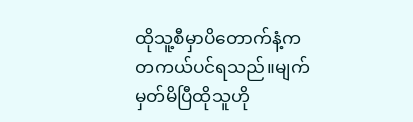ထိုသူ့စီမှာပိတောက်နံ့ကတကယ်ပင်ရသည်။မျက်မှတ်မိပြီထိုသူဟို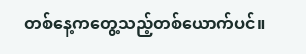တစ်နေ့ကတွေ့သည့်တစ်ယောက်ပင်။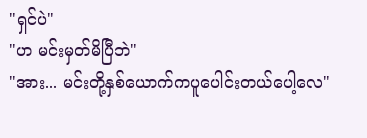"ရှင်ပဲ"
"ဟ မင်းမှတ်မိပြီဘဲ"
"အား... မင်းတို့နှစ်ယောက်ကပူပေါင်းတယ်ပေါ့လေ"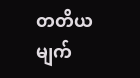တတိယမျက်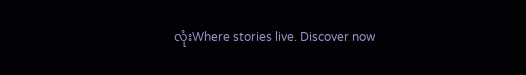လုံးWhere stories live. Discover now